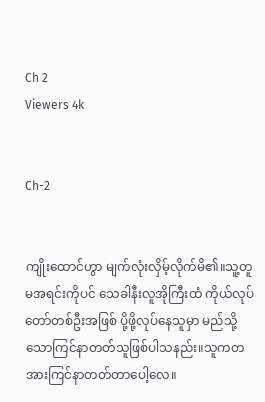Ch 2
Viewers 4k


Ch-2


ကျိုးထောင်ဟွာ မျက်လုံးလှိမ့်လိုက်မိ၏။သူ့တူမအရင်းကိုပင် သေခါနီးလူအိုကြီးထံ ကိုယ်လုပ်တော်တစ်ဦးအဖြစ် ပို့ဖို့လုပ်နေသူမှာ မည်သို့သောကြင်နာတတ်သူဖြစ်ပါသနည်း။သူကတအားကြင်နာတတ်တာပေါ့လေ။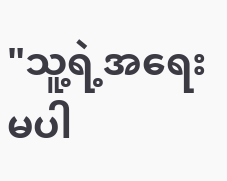"သူ့ရဲ့အရေးမပါ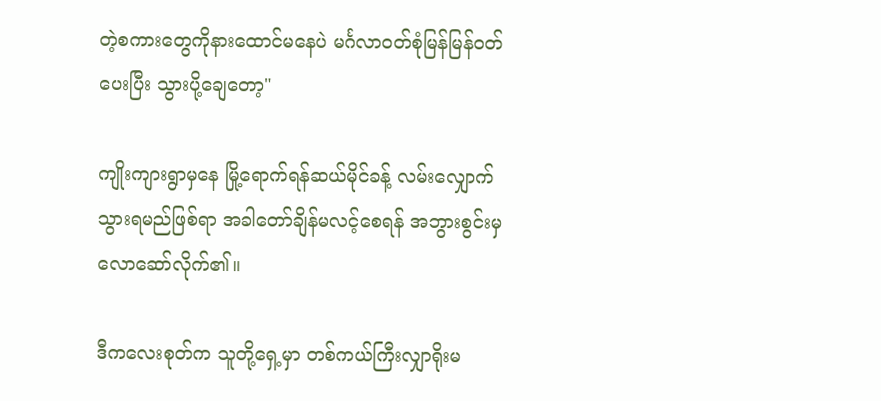တဲ့စကားတွေကိုနားထောင်မနေပဲ မင်္ဂလာဝတ်စုံမြန်မြန်ဝတ်ပေးပြီး သွားပို့ချေတော့"

ကျိုးကျားရွာမှနေ မြို့ရောက်ရန်ဆယ်မိုင်ခန့် လမ်းလျှောက်သွားရမည်ဖြစ်ရာ အခါတော်ချိန်မလင့်စေရန် အဘွားစွင်းမှ လောဆော်လိုက်၏။

ဒီကလေးစုတ်‌က သူတို့ရှေ့မှာ တစ်ကယ်ကြီးလျှာရိုးမ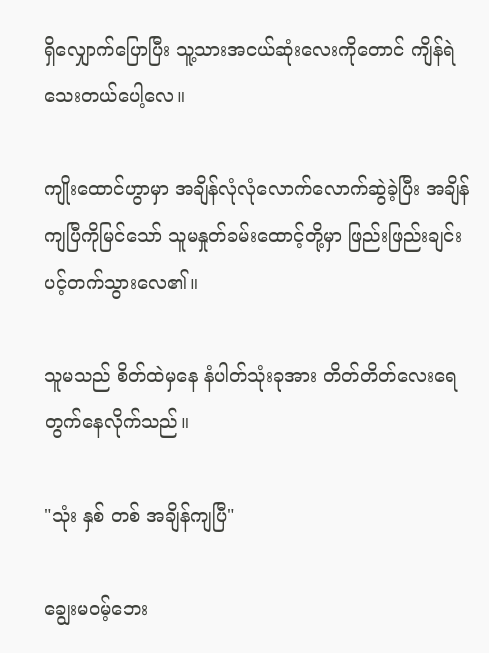ရှိလျှောက်ပြောပြီး သူ့သားအငယ်ဆုံးလေးကိုတောင် ကျိန်ရဲသေးတယ်ပေါ့လေ။

ကျိုးထောင်ဟွာမှာ အချိန်လုံလုံလောက်လောက်ဆွဲခဲ့ပြီး အချိန်ကျပြီကိုမြင်သော် သူမနှုတ်ခမ်းထောင့်တို့မှာ ဖြည်းဖြည်းချင်းပင့်တက်သွားလေ၏။

သူမသည် စိတ်ထဲမှနေ နံပါတ်သုံးခုအား တိတ်တိတ်လေးရေတွက်နေလိုက်သည်။

"သုံး နှစ် တစ် အချိန်ကျပြီ"

ချွေးမဝမ့်‌ဘေး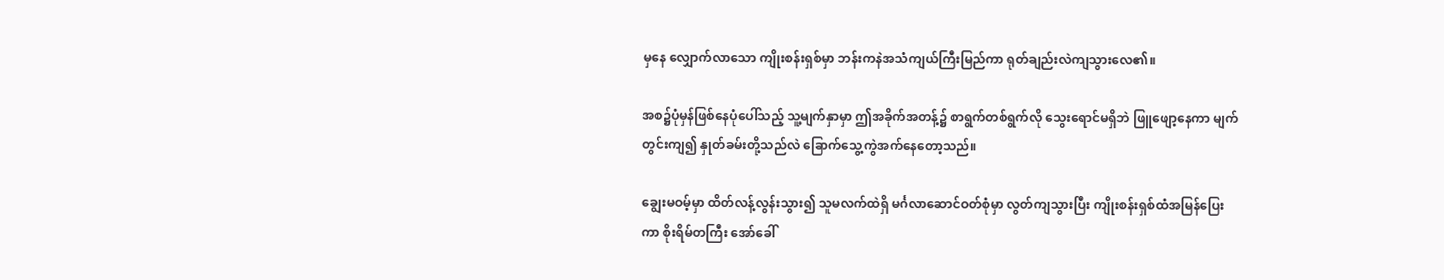မှ‌နေ လျှောက်လာ‌သော ကျိုးစန်းရှစ်မှာ ဘန်းကနဲအသံကျယ်ကြီးမြည်ကာ ရုတ်ချည်းလဲကျသွားလေ၏။

အစ၌ပုံမှန်ဖြစ်နေပုံပေါ်သည့် သူ့မျက်နှာမှာ ဤအခိုက်အတန့်၌ စာရွက်တစ်ရွက်လို သွေးရောင်မရှိဘဲ ဖြူဖျော့နေကာ မျက်တွင်းကျ၍ နှုတ်ခမ်းတို့သည်လဲ ခြောက်သွေ့ကွဲအက်နေတော့သည်။

ချွေးမဝမ့်မှာ ထိတ်လန့်လွန်းသွား၍ သူမလက်ထဲရှိ မင်္ဂလာဆောင်ဝတ်စုံမှာ လွတ်ကျသွားပြီး ကျိုးစန်းရှစ်ထံအမြန်ပြေးကာ စိုးရိမ်တကြီး အော်ခေါ်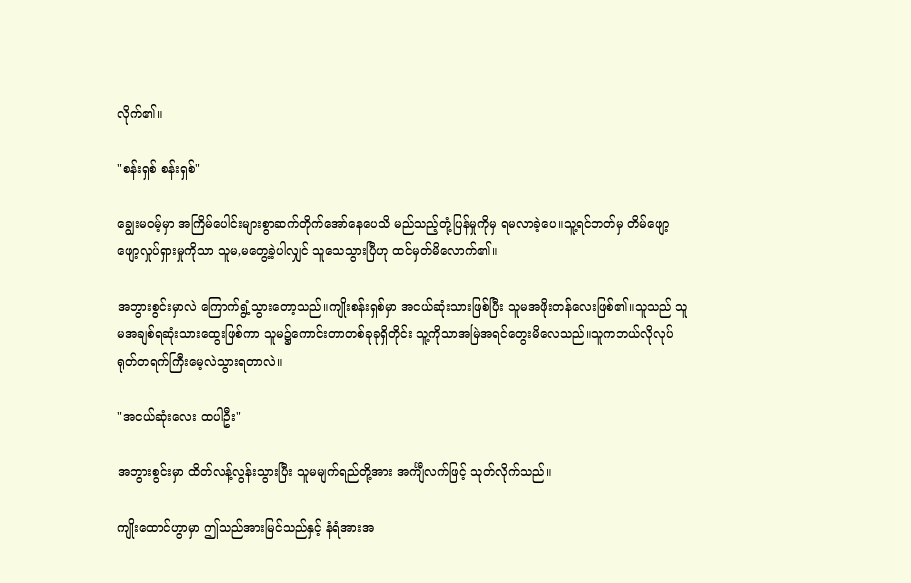လိုက်၏။

"စန်းရှစ် စန်းရှစ်"

ချွေးမဝမ့်မှာ အကြိမ်ပေါင်းများစွာဆက်တိုက်အော်နေပေသိ မည်သည့်တုံ့ပြန်မှုကိုမှ ရမလာခဲ့ပေ။သူ့ရင်ဘတ်မှ တိမ်ဖျော့ဖျော့လှုပ်ရှားမှုကိုသာ သူမ,မတွေ့ခဲ့ပါလျှင် သူသေသွားပြီဟု ထင်မှတ်မိလောက်၏။

အဘွားစွင်းမှာလဲ ကြောက်ရွံ့သွားတော့သည်။ကျိုးစန်းရှစ်မှာ အငယ်ဆုံးသားဖြစ်ပြီး သူမအဖိုးတန်လေးဖြစ်၏။သူသည် သူမအချစ်ရဆုံးသားထွေးဖြစ်ကာ သူမ၌ကောင်းတာတစ်ခုခုရှိတိုင်း သူ့ကိုသာအမြဲအရင်တွေးမိလေသည်။သူကဘယ်လိုလုပ် ရုတ်တရက်ကြီးမေ့လဲသွားရတာလဲ။

"အငယ်ဆုံးလေး ထပါဦး"

အဘွားစွင်းမှာ ထိတ်လန့်လွန်းသွားပြီး သူမမျက်ရည်တို့အား အင်္ကျီလက်ဖြင့် သုတ်လိုက်သည်။

ကျိုးထောင်ဟွာမှာ ဤသည်အားမြင်သည်နှင့် နံရံအားအ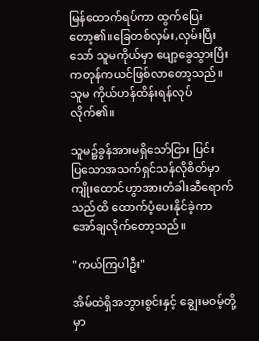မြန်ထောက်ရပ်ကာ ထွက်ပြေးတော့၏။ခြေတစ်လှမ်း,လှမ်းပြီးသော် သူမကိုယ်မှာ ပျော့ခွေသွားပြီး ကတုန်ကယင်ဖြစ်လာတော့သည်။သူမ ကိုယ်ဟန်ထိန်းရန်လုပ်လိုက်၏။

သူမ၌ခွန်အားမရှိသော်ငြား ပြင်းပြ‌သောအသက်ရှင်သန်လိုစိတ်မှာ ကျိုးထောင်ဟွာအားတံခါးဆီရောက်သည်ထိ ထောက်ပံ့ပေးနိုင်ခဲ့ကာ အော်ချလိုက်တော့သည်။

"ကယ်ကြပါဦး"

အိမ်ထဲရှိအဘွားစွင်းနှင့် ချွေးမဝမ့်တို့မှာ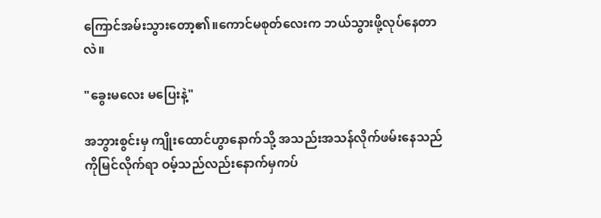ကြောင်အမ်းသွားတော့၏။ကောင်မစုတ်လေးက ဘယ်သွားဖို့လုပ်နေတာလဲ။

"ခွေးမလေး မပြေးနဲ့"

အဘွားစွင်းမှ ကျိုးထောင်ဟွာနောက်သို့ အသည်းအသန်လိုက်ဖမ်းနေသည်ကိုမြင်လိုက်ရာ ဝမ့်သည်လည်းနောက်မှကပ်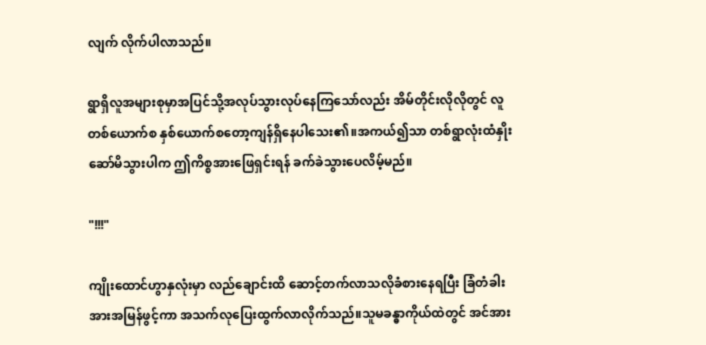လျက် လိုက်ပါလာသည်။

ရွာရှိလူအများစုမှာအပြင်သို့အလုပ်သွားလုပ်နေကြသော်လည်း အိမ်တိုင်းလိုလိုတွင် လူတစ်ယောက်စ နှစ်ယောက်စတော့ကျန်ရှိနေပါသေး၏။အကယ်၍သာ တစ်ရွာလုံးထံနှိုးဆော်မိသွားပါက ဤကိစ္စအားဖြေရှင်းရန် ခက်ခဲသွားပေလိမ့်မည်။

"!!!"

ကျိုးထောင်ဟွာနှလုံးမှာ လည်ချောင်းထိ ဆောင့်တက်လာသလိုခံစားနေရပြီး ခြံတံခါးအားအမြန်ဖွင့်ကာ အသက်လုပြေးထွက်လာလိုက်သည်။သူမခန္ဓာကိုယ်ထဲတွင် အင်အား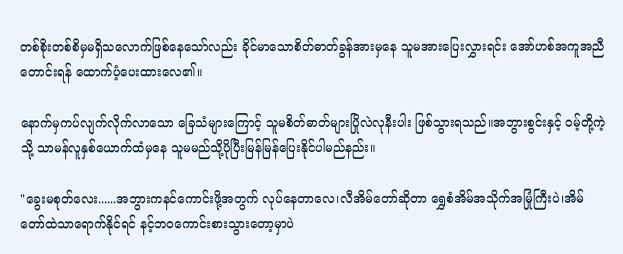တစ်စိုးတစ်စိမှမရှိသလောက်ဖြစ်နေသော်လည်း ခိုင်မာသောစိတ်ဓာတ်ခွန်အားမှနေ သူမအားပြေးလွှားရင်း အော်ဟစ်အကူအညီတောင်းရန် ထောက်ပံ့ပေးထားလေ၏။

နောက်မှကပ်လျက်လိုက်လာသော ခြေသံများကြောင့် သူမစိတ်ဓာတ်များပြိုလဲလုနီးပါး ဖြစ်သွားရသည်။အဘွားစွင်းနှင့် ဝမ့်တို့ကဲ့သို့ သာမန်လူနှစ်ယောက်ထံမှနေ သူမမည်သို့ပိုပြီးမြန်မြန်ပြေးနိုင်ပါမည်နည်း။

"ခွေးမစုတ်လေး......အဘွားကနင်ကောင်းဖို့အတွက် လုပ်နေတာ‌လေ၊လီအိမ်တော်ဆိုတာ ရွှေစံအိမ်အသိုက်အမြုံကြီးပဲ၊အိမ်တော်ထဲသာရောက်နိုင်ရင် နင့်ဘဝကောင်းစားသွားတော့မှာပဲ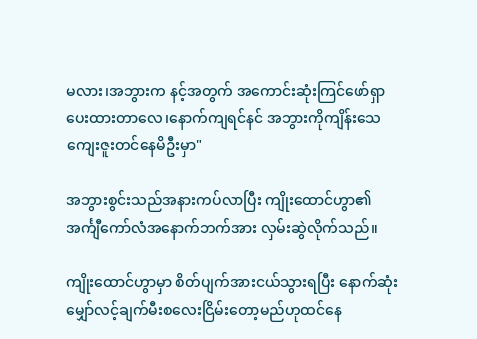မလား၊အဘွားက နင့်အတွက် အကောင်းဆုံးကြင်ဖော်ရှာပေးထားတာလေ၊နောက်ကျရင်နင် အဘွားကိုကျိန်းသေကျေးဇူးတင်နေမိဦးမှာ"

အဘွားစွင်းသည်အနားကပ်လာပြီး ကျိုးထောင်ဟွာ၏အင်္ကျီကော်လံအနောက်ဘက်အား လှမ်းဆွဲလိုက်သည်။

ကျိုးထောင်ဟွာမှာ စိတ်ပျက်အားငယ်သွားရပြီး နောက်ဆုံးမျှော်လင့်ချက်မီးစလေးငြိမ်းတော့မည်ဟုထင်နေ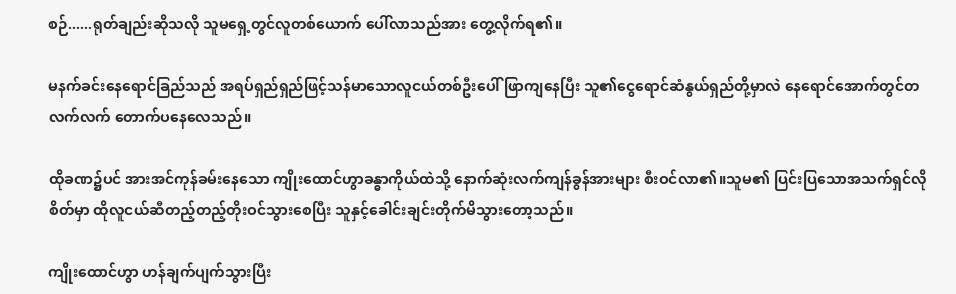စဉ်......ရုတ်ချည်းဆိုသလို သူမရှေ့တွင်လူတစ်ယောက် ပေါ်လာသည်အား တွေ့လိုက်ရ၏။

မနက်ခင်းနေရောင်ခြည်သည် အရပ်ရှည်ရှည်ဖြင့်သန်မာသောလူငယ်တစ်ဦးပေါ် ဖြာကျနေပြီး သူ၏ငွေရောင်ဆံနွယ်ရှည်တို့မှာလဲ နေရောင်အောက်တွင်တလက်လက် တောက်ပနေလေသည်။

ထိုခဏ၌ပင် အားအင်ကုန်ခမ်းနေသော ကျိုးထောင်ဟွာခန္ဓာကိုယ်ထဲသို့ နောက်ဆုံးလက်ကျန်ခွန်အားများ စီးဝင်လာ၏။သူမ၏ ပြင်းပြသောအသက်ရှင်လိုစိတ်မှာ ထိုလူငယ်ဆီတည့်တည့်တိုးဝင်သွားစေပြီး သူနှင့်ခေါင်းချင်းတိုက်မိသွားတော့သည်။

ကျိုးထောင်ဟွာ ဟန်ချက်ပျက်သွားပြီး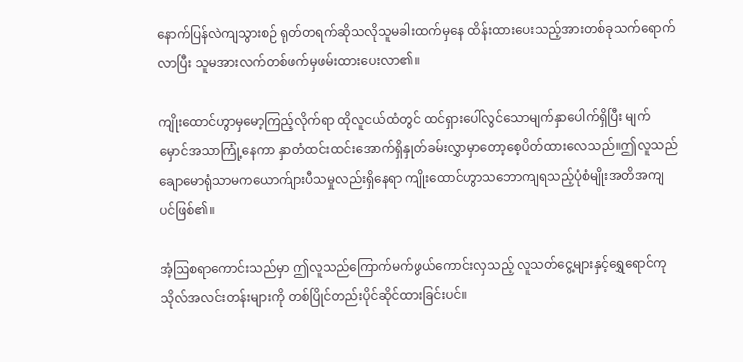နောက်ပြန်လဲကျသွားစဉ် ရုတ်တရက်ဆိုသလိုသူမခါးထက်မှနေ ထိန်းထားပေးသည့်အားတစ်ခုသက်ရောက်လာပြီး သူမအားလက်တစ်ဖက်မှဖမ်းထားပေးလာ၏။

ကျိုးထောင်ဟွာမှမော့ကြည့်လိုက်ရာ ထိုလူငယ်ထံတွင် ထင်ရှားပေါ်လွင်သောမျက်နှာပေါက်ရှိပြီး မျက်မှောင်အသာကြုံ့နေကာ နှာတံထင်းထင်းအောက်ရှိနှုတ်ခမ်းလွှာမှာတော့စေ့ပိတ်ထားလေသည်။ဤလူသည် ချောမောရုံသာမကယောက်ျားပီသမှုလည်းရှိနေရာ ကျိုးထောင်ဟွာသဘောကျရသည့်ပုံစံမျိုးအတိအကျပင်ဖြစ်၏။

အံ့ဩစရာကောင်းသည်မှာ ဤလူသည်ကြောက်မက်ဖွယ်ကောင်းလှသည့် လူသတ်ငွေ့များနှင့်ရွှေရောင်ကုသိုလ်အလင်းတန်းများကို တစ်ပြိုင်တည်းပိုင်ဆိုင်ထားခြင်းပင်။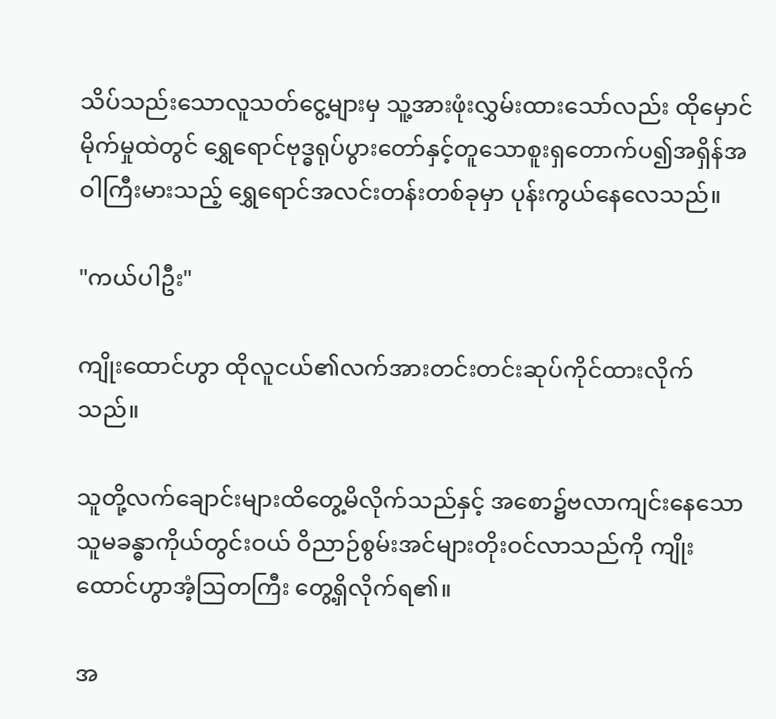သိပ်သည်းသောလူသတ်ငွေ့များမှ သူ့အားဖုံးလွှမ်းထားသော်လည်း ထိုမှောင်မိုက်မှုထဲတွင် ရွှေရောင်ဗုဒ္ဓရုပ်ပွားတော်နှင့်တူသောစူးရှတောက်ပ၍အရှိန်အဝါကြီးမားသည့် ရွှေရောင်အလင်းတန်းတစ်ခုမှာ ပုန်းကွယ်နေလေသည်။

"ကယ်ပါဦး"

ကျိုးထောင်ဟွာ ထိုလူငယ်၏လက်အားတင်းတင်းဆုပ်ကိုင်ထားလိုက်သည်။

သူတို့လက်ချောင်းများထိတွေ့မိလိုက်သည်နှင့် အစော၌ဗလာကျင်းနေသော သူမခန္ဓာကိုယ်တွင်းဝယ် ဝိညာဉ်စွမ်းအင်များတိုးဝင်လာသည်ကို ကျိုးထောင်ဟွာအံ့ဩတကြီး တွေ့ရှိလိုက်ရ၏။

အ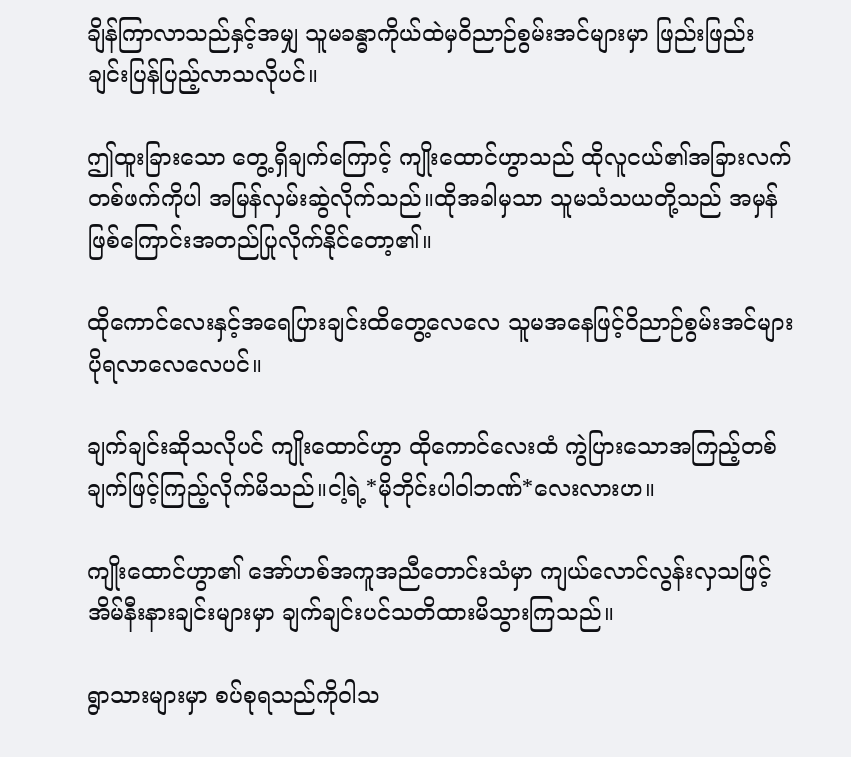ချိန်ကြာလာသည်နှင့်အမျှ သူမခန္ဓာကိုယ်ထဲမှဝိညာဉ်စွမ်းအင်များမှာ ဖြည်းဖြည်းချင်းပြန်ပြည့်လာသလိုပင်။

ဤထူးခြားသော တွေ့ရှိချက်ကြောင့် ကျိုးထောင်ဟွာသည် ထိုလူငယ်၏အခြားလက်တစ်ဖက်ကိုပါ အမြန်လှမ်းဆွဲလိုက်သည်။ထိုအခါမှသာ သူမသံသယတို့သည် အမှန်ဖြစ်ကြောင်းအတည်ပြုလိုက်နိုင်တော့၏။

ထိုကောင်လေးနှင့်အရေပြားချင်းထိတွေ့လေလေ သူမအနေဖြင့်ဝိညာဉ်စွမ်းအင်များပိုရလာလေလေပင်။

ချက်ချင်းဆိုသလိုပင် ကျိုးထောင်ဟွာ ထိုကောင်လေးထံ ကွဲပြားသောအကြည့်တစ်ချက်ဖြင့်ကြည့်လိုက်မိသည်။ငါ့ရဲ့*မိုဘိုင်းပါဝါဘဏ်*လေးလားဟ။

ကျိုးထောင်ဟွာ၏ အော်ဟစ်အကူအညီတောင်းသံမှာ ကျယ်လောင်လွန်းလှသဖြင့် အိမ်နီးနားချင်းများမှာ ချက်ချင်းပင်သတိထားမိသွားကြသည်။

ရွာသားများမှာ စပ်စုရသည်ကိုဝါသ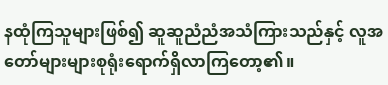နထုံကြသူများဖြစ်၍ ဆူဆူညံညံအသံကြားသည်နှင့် လူအတော်များများစုရုံးရောက်ရှိလာကြတော့၏။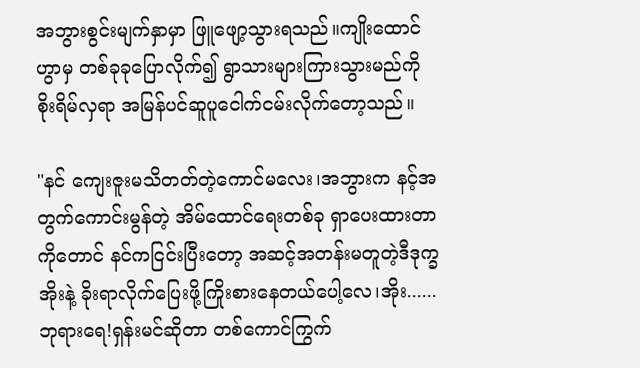အဘွားစွင်းမျက်နှာမှာ ဖြူဖျော့သွားရသည်။ကျိုးထောင်ဟွာမှ တစ်ခုခုပြောလိုက်၍ ရွာသားများကြားသွားမည်ကို စိုးရိမ်လှရာ အမြန်ပင်ဆူပူငေါက်ငမ်းလိုက်တော့သည်။

"နင် ကျေးဇူးမသိတတ်တဲ့ကောင်မလေး၊အဘွားက နင့်အတွက်ကောင်းမွန်တဲ့ အိမ်ထောင်ရေးတစ်ခု ရှာပေးထားတာကိုတောင် နင်ကငြင်းပြီးတော့ အဆင့်အတန်းမတူတဲ့ဒီဒုက္ခအိုးနဲ့ ခိုးရာလိုက်ပြေးဖို့ကြိုးစားနေတယ်ပေါ့လေ၊အိုး......ဘုရားရေ!ရှန်းမင်ဆိုတာ တစ်ကောင်ကြွက်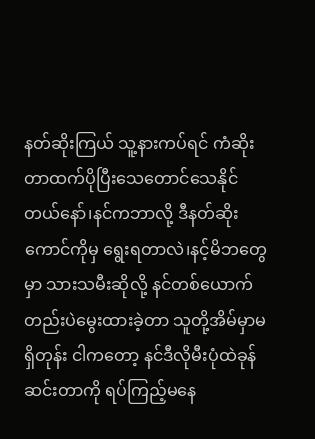နတ်ဆိုးကြယ် သူ့နားကပ်ရင် ကံဆိုးတာထက်ပိုပြီးသေတောင်သေနိုင်တယ်နော်၊နင်ကဘာလို့ ဒီနတ်ဆိုးကောင်ကိုမှ ရွေးရတာလဲ၊နင့်မိဘတွေမှာ သားသမီးဆိုလို့ နင်တစ်ယောက်တည်းပဲမွေးထားခဲ့တာ သူတို့အိမ်မှာမရှိတုန်း ငါကတော့ နင်ဒီလိုမီးပုံထဲခုန်ဆင်းတာကို ရပ်ကြည့်မနေ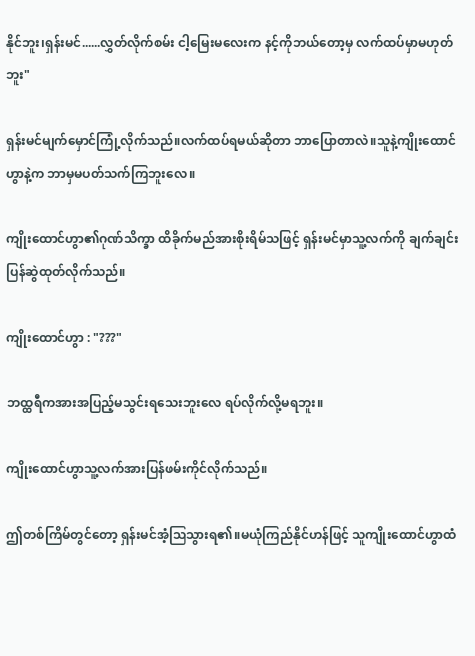နိုင်ဘူး၊ရှန်းမင်......လွှတ်လိုက်စမ်း ငါ့မြေးမလေးက နင့်ကိုဘယ်တော့မှ လက်ထပ်မှာမဟုတ်ဘူး"

ရှန်းမင်မျက်မှောင်ကြုံ့လိုက်သည်။လက်ထပ်ရမယ်ဆိုတာ ဘာပြောတာလဲ။သူနဲ့ကျိုးထောင်ဟွာနဲ့က ဘာမှမပတ်သက်ကြဘူးလေ။

ကျိုးထောင်ဟွာ၏ဂုဏ်သိက္ခာ ထိခိုက်မည်အားစိုးရိမ်သဖြင့် ရှန်းမင်မှာသူ့လက်ကို ချက်ချင်းပြန်ဆွဲထုတ်လိုက်သည်။

ကျိုးထောင်ဟွာ : "???"

ဘထ္ထရီကအားအပြည့်မသွင်းရသေးဘူးလေ ရပ်လိုက်လို့မရဘူး။

ကျိုးထောင်ဟွာသူ့လက်အားပြန်ဖမ်းကိုင်လိုက်သည်။

ဤတစ်ကြိမ်တွင်တော့ ရှန်းမင်အံ့ဩသွားရ၏။မယုံကြည်နိုင်ဟန်ဖြင့် သူကျိုးထောင်ဟွာထံ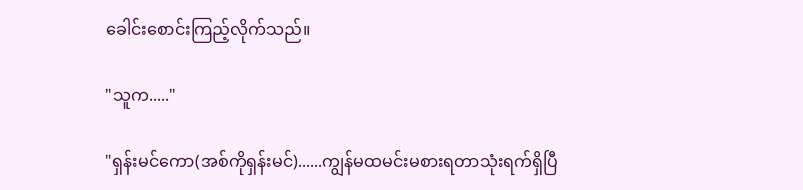ခေါင်းစောင်းကြည့်လိုက်သည်။

"သူက....."

"ရှန်းမင်ကော(အစ်ကိုရှန်းမင်)......ကျွန်မထမင်းမစားရတာသုံးရက်ရှိပြီ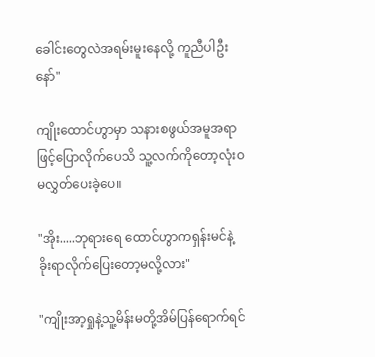ခေါင်းတွေလဲအရမ်းမူးနေလို့ ကူညီပါဦးနော်"

ကျိုးထောင်ဟွာမှာ သနားစဖွယ်အမူအရာဖြင့်ပြောလိုက်‌ပေသိ သူ့လက်ကိုတော့လုံးဝမလွှတ်ပေးခဲ့ပေ။

"အိုး.....ဘုရားရေ ထောင်ဟွာကရှန်းမင်နဲ့ ခိုးရာလိုက်ပြေးတော့မလို့လား"

"ကျိုးအာ့ရှုနဲ့သူ့မိန်းမတို့အိမ်ပြန်ရောက်ရင်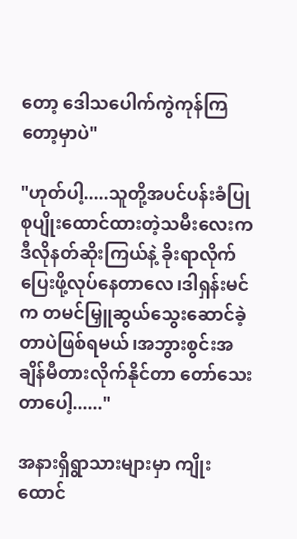တော့ ဒေါသပေါက်ကွဲကုန်ကြတော့မှာပဲ"

"ဟုတ်ပါ့.....သူတို့အပင်ပန်းခံပြုစုပျိုးထောင်ထားတဲ့သမီးလေးက ဒီလိုနတ်ဆိုးကြယ်နဲ့ ခိုးရာလိုက်ပြေးဖို့လုပ်နေတာလေ၊ဒါရှန်းမင်က တမင်မြှူဆွယ်သွေးဆောင်ခဲ့တာပဲဖြစ်ရမယ်၊အဘွားစွင်းအချိန်မီတားလိုက်နိုင်တာ တော်သေးတာပေါ့......"

အနားရှိရွာသားများမှာ ကျိုးထောင်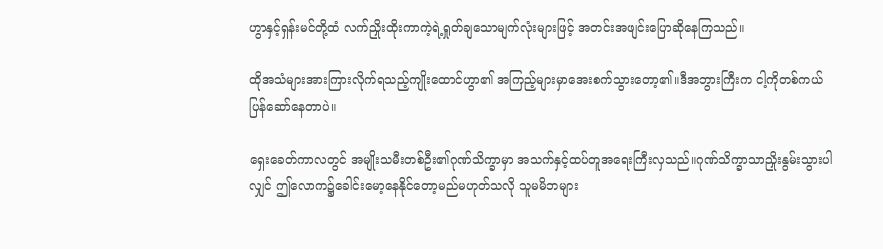ဟွာနှင့်ရှန်းမင်တို့ထံ လက်ညှိုးထိုးကာကဲ့ရဲ့ရှုတ်ချသောမျက်လုံးများဖြင့် အတင်းအဖျင်းပြောဆိုနေကြသည်။

ထိုအသံများအားကြားလိုက်ရသည့်ကျိုးထောင်ဟွာ၏ အကြည့်များမှာအေးစက်သွားတော့၏။ဒီအဘွားကြီးက ငါ့ကိုတစ်ကယ်ပြန်ဆော်နေတာပဲ။

ရှေးခေတ်ကာလတွင် အမျိုးသမီးတစ်ဦး၏ဂုဏ်သိက္ခာမှာ အသက်နှင့်ထပ်တူအရေးကြီးလှသည်။ဂုဏ်သိက္ခာသာညှိုးနွမ်းသွားပါလျှင် ဤလောက၌ခေါင်းမော့နေနိုင်တော့မည်မဟုတ်သလို သူမမိဘများ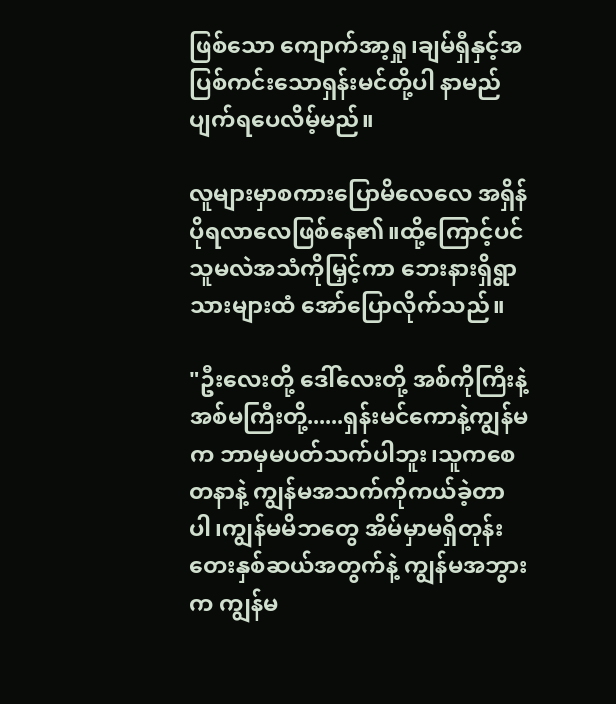ဖြစ်သော ကျောက်အာ့ရှု၊ချမ်ရှီနှင့်အပြစ်ကင်းသောရှန်းမင်တို့ပါ နာမည်ပျက်ရပေလိမ့်မည်။

လူများမှာစကားပြောမိလေလေ အရှိန်ပိုရလာလေဖြစ်နေ၏။ထို့ကြောင့်ပင် သူမလဲအသံကိုမြှင့်ကာ ဘေးနားရှိရွာသားများထံ အော်ပြောလိုက်သည်။

"ဦးလေးတို့ ဒေါ်လေးတို့ အစ်ကိုကြီးနဲ့အစ်မကြီးတို့......ရှန်းမင်ကောနဲ့ကျွန်မက ဘာမှမပတ်သက်ပါဘူး၊သူကစေတနာနဲ့ ကျွန်မအသက်ကိုကယ်ခဲ့တာပါ၊ကျွန်မမိဘတွေ အိမ်မှာမရှိတုန်း တေးနှစ်ဆယ်အတွက်နဲ့ ကျွန်မအဘွားက ကျွန်မ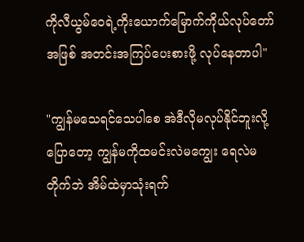ကိုလီယွမ်ဝေရဲ့ကိုးယောက်မြောက်ကိုယ်လုပ်တော်အဖြစ် အတင်းအကြပ်ပေးစားဖို့ လုပ်နေတာပါ"

"ကျွန်မသေရင်သေပါစေ အဲဒီလိုမလုပ်နိုင်ဘူးလို့ပြောတော့ ကျွန်မကိုထမင်းလဲမကျွေး ရေလဲမတိုက်ဘဲ အိမ်ထဲမှာသုံးရက်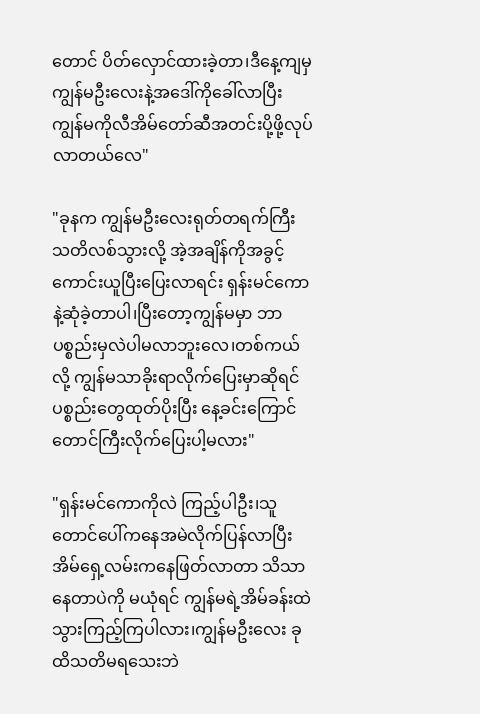တောင် ပိတ်လှောင်ထားခဲ့တာ၊ဒီနေ့ကျမှ ကျွန်မဦးလေးနဲ့အဒေါ်ကိုခေါ်လာပြီး ကျွန်မကိုလီအိမ်တော်ဆီအတင်းပို့ဖို့လုပ်လာတယ်လေ"

"ခုနက ကျွန်မဦးလေးရုတ်တရက်ကြီး သတိလစ်သွားလို့ အဲ့အချိန်ကိုအခွင့်ကောင်းယူပြီးပြေးလာရင်း ရှန်းမင်ကောနဲ့ဆုံခဲ့တာပါ၊ပြီးတော့ကျွန်မမှာ ဘာပစ္စည်းမှလဲပါမလာဘူးလေ၊တစ်ကယ်လို့ ကျွန်မသာခိုးရာလိုက်ပြေးမှာဆိုရင် ပစ္စည်းတွေထုတ်ပိုးပြီး နေ့ခင်းကြောင်တောင်ကြီးလိုက်ပြေးပါ့မလား"

"ရှန်းမင်ကောကိုလဲ ကြည့်ပါဦး၊သူတောင်ပေါ်ကနေအမဲလိုက်ပြန်လာပြီး အိမ်ရှေ့လမ်းကနေဖြတ်လာတာ သိသာနေတာပဲကို မယုံရင် ကျွန်မရဲ့အိမ်ခန်းထဲ သွားကြည့်ကြပါလား၊ကျွန်မဦးလေး ခုထိသတိမရသေးဘဲ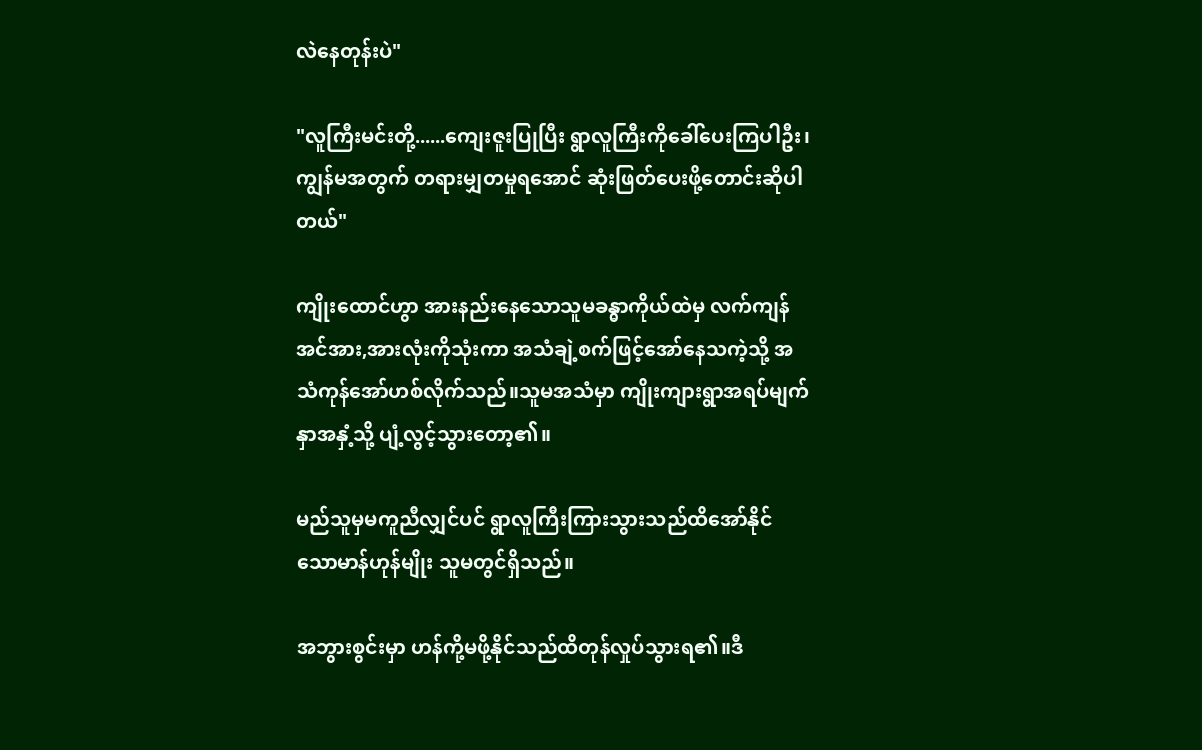လဲနေတုန်းပဲ"

"လူကြီးမင်းတို့......ကျေးဇူးပြုပြီး ရွာလူကြီးကိုခေါ်ပေးကြပါဦး၊ကျွန်မအတွက် တရားမျှတမှုရအောင် ဆုံးဖြတ်ပေးဖို့တောင်းဆိုပါတယ်"

ကျိုးထောင်ဟွာ အားနည်းနေသောသူမခန္ဓာကိုယ်ထဲမှ လက်ကျန်အင်အား,အားလုံးကိုသုံးကာ အသံချဲ့စက်ဖြင့်အော်နေသကဲ့သို့ အသံကုန်အော်ဟစ်လိုက်သည်။သူမအသံမှာ ကျိုးကျားရွာအရပ်မျက်နှာအနှံ့သို့ ပျံ့လွင့်သွားတော့၏။

မည်သူမှမကူညီလျှင်ပင် ရွာလူကြီးကြားသွားသည်ထိအော်နိုင်သောမာန်ဟုန်မျိုး သူမတွင်ရှိသည်။

အဘွားစွင်းမှာ ဟန်ကို့မဖို့နိုင်သည်ထိတုန်လှုပ်သွားရ၏။ဒီ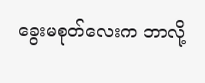ခွေးမစုတ်လေးက ဘာလို့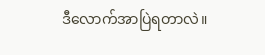ဒီလောက်အာပြဲရတာလဲ။